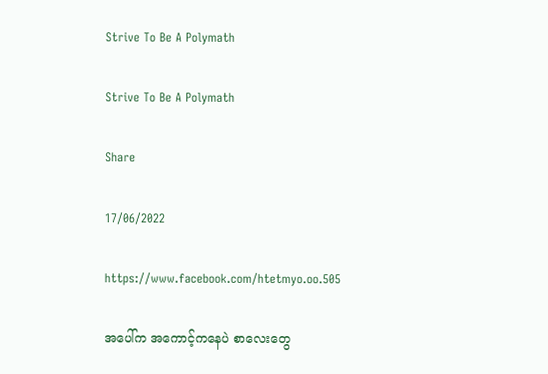Strive To Be A Polymath

Strive To Be A Polymath

Share

17/06/2022

https://www.facebook.com/htetmyo.oo.505

အပေါ်က အကောင့်ကနေပဲ စာလေးတွေ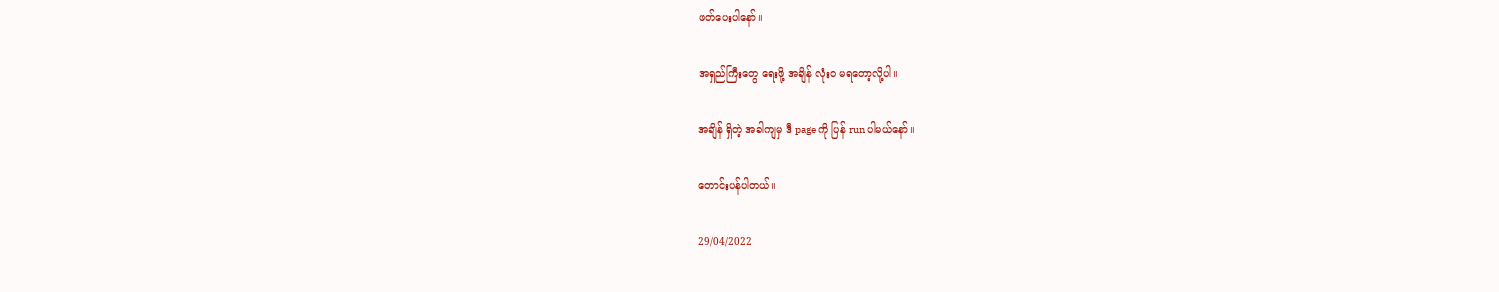ဖတ်ပေးပါနော်။

အရှည်ကြီးတွေ ရေးဖို့ အချိန် လုံးဝ မရတော့လို့ပါ။

အချိန် ရှိတဲ့ အခါကျမှ ဒီ page ကို ပြန် run ပါမယ်နော်။

တောင်းပန်ပါတယ်။

29/04/2022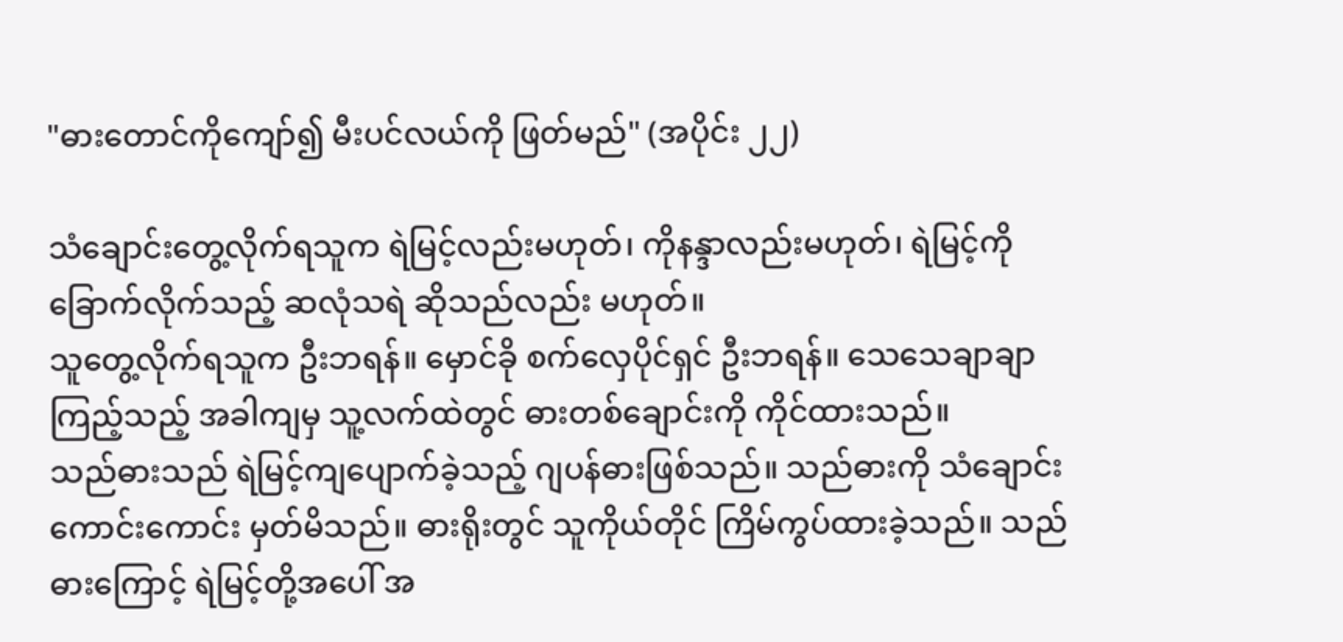"ဓားတောင်ကိုကျော်၍ မီးပင်လယ်ကို ဖြတ်မည်" (အပိုင်း ၂၂)

သံချောင်းတွေ့လိုက်ရသူက ရဲမြင့်လည်းမဟုတ်၊ ကိုနန္ဒာလည်းမဟုတ်၊ ရဲမြင့်ကို ခြောက်လိုက်သည့် ဆလုံသရဲ ဆိုသည်လည်း မဟုတ်။
သူတွေ့လိုက်ရသူက ဦးဘရန်။ မှောင်ခို စက်လှေပိုင်ရှင် ဦးဘရန်။ သေသေချာချာ ကြည့်သည့် အခါကျမှ သူ့လက်ထဲတွင် ဓားတစ်ချောင်းကို ကိုင်ထားသည်။
သည်ဓားသည် ရဲမြင့်ကျပျောက်ခဲ့သည့် ဂျပန်ဓားဖြစ်သည်။ သည်ဓားကို သံချောင်း ကောင်းကောင်း မှတ်မိသည်။ ဓားရိုးတွင် သူကိုယ်တိုင် ကြိမ်ကွပ်ထားခဲ့သည်။ သည်ဓားကြောင့် ရဲမြင့်တို့အပေါ် အ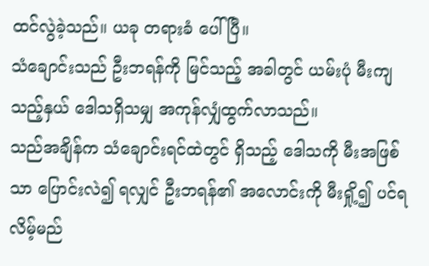ထင်လွဲခဲ့သည်။ ယခု တရားခံ ပေါ်ပြီ။
သံချောင်းသည် ဦးဘရန်ကို မြင်သည့် အခါတွင် ယမ်းပုံ မီးကျသည့်နှယ် ဒေါသရှိသမျှ အကုန်လျှံထွက်လာသည်။
သည်အချိန်က သံချောင်းရင်ထဲတွင် ရှိသည့် ဒေါသကို မီးအဖြစ်သာ ပြောင်းလဲ၍ ရလျှင် ဦးဘရန်၏ အလောင်းကို မီးရှို့၍ ပင်ရလိမ့်မည်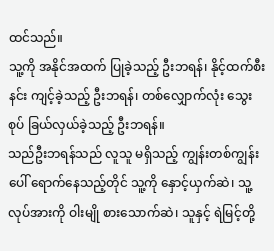ထင်သည်။
သူ့ကို အနိုင်အထက် ပြုခဲ့သည့် ဦးဘရန်၊ နိုင့်ထက်စီးနင်း ကျင့်ခဲ့သည့် ဦးဘရန်၊ တစ်လျှောက်လုံး သွေးစုပ် ခြယ်လှယ်ခဲ့သည့် ဦးဘရန်။
သည်ဦးဘရန်သည် လူသူ မရှိသည့် ကျွန်းတစ်ကျွန်းပေါ် ရောက်နေသည့်တိုင် သူ့ကို နှောင့်ယှက်ဆဲ၊ သူ့လုပ်အားကို ဝါးမျို စားသောက်ဆဲ၊ သူနှင့် ရဲမြင့်တို့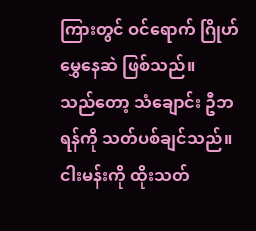ကြားတွင် ဝင်ရောက် ဂြိုဟ်မွှေနေဆဲ ဖြစ်သည်။
သည်တော့ သံချောင်း ဦဘရန်ကို သတ်ပစ်ချင်သည်။ ငါးမန်းကို ထိုးသတ်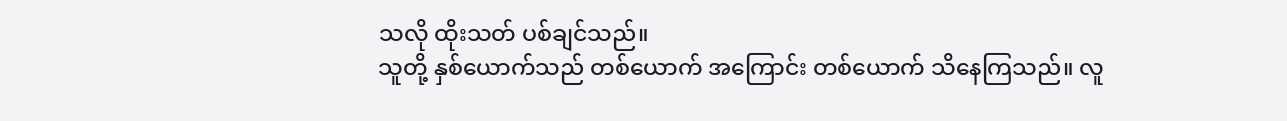သလို ထိုးသတ် ပစ်ချင်သည်။
သူတို့ နှစ်ယောက်သည် တစ်ယောက် အကြောင်း တစ်ယောက် သိနေကြသည်။ လူ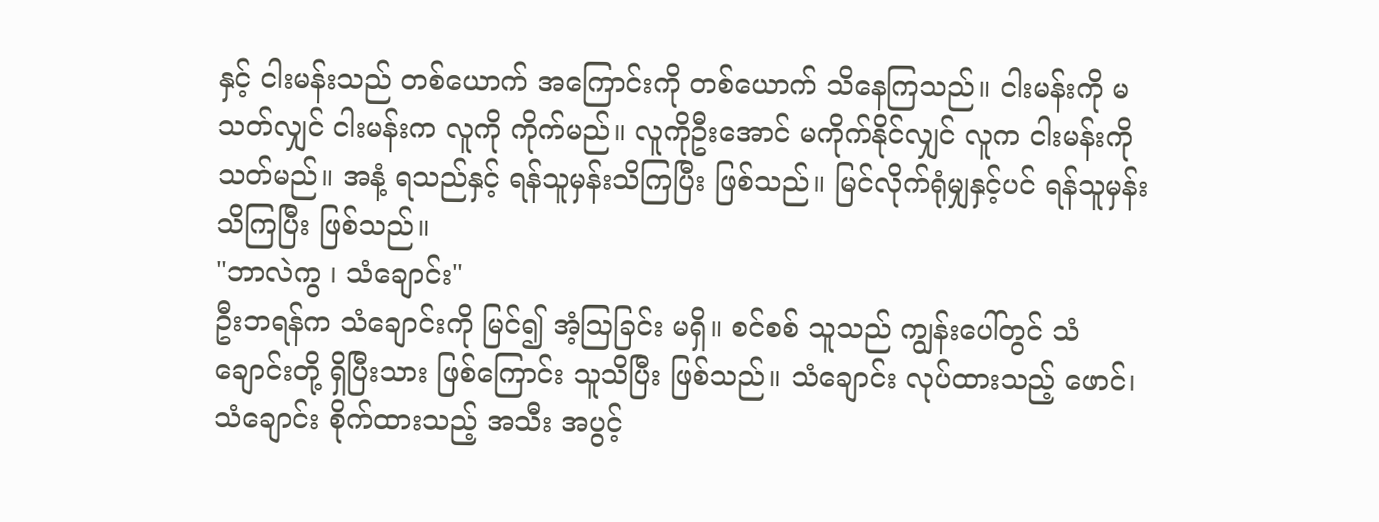နှင့် ငါးမန်းသည် တစ်ယောက် အကြောင်းကို တစ်ယောက် သိနေကြသည်။ ငါးမန်းကို မသတ်လျှင် ငါးမန်းက လူကို ကိုက်မည်။ လူကိုဦးအောင် မကိုက်နိုင်လျှင် လူက ငါးမန်းကို သတ်မည်။ အနံ့ ရသည်နှင့် ရန်သူမှန်းသိကြပြီး ဖြစ်သည်။ မြင်လိုက်ရုံမျှနှင့်ပင် ရန်သူမှန်း သိကြပြီး ဖြစ်သည်။
"ဘာလဲကွ ၊ သံချောင်း"
ဦးဘရန်က သံချောင်းကို မြင်၍ အံ့ဩခြင်း မရှိ။ စင်စစ် သူသည် ကျွန်းပေါ်တွင် သံချောင်းတို့ ရှိပြီးသား ဖြစ်ကြောင်း သူသိပြီး ဖြစ်သည်။ သံချောင်း လုပ်ထားသည့် ဖောင်၊ သံချောင်း စိုက်ထားသည့် အသီး အပွင့်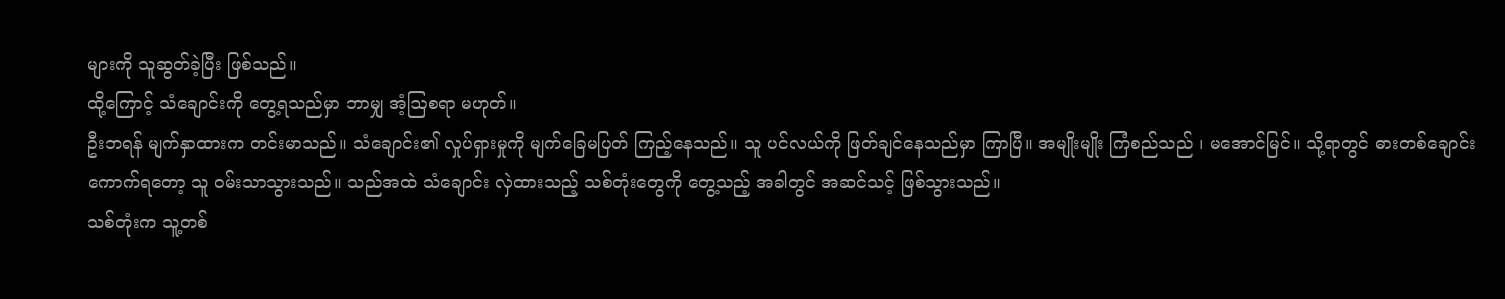များကို သူဆွတ်ခဲ့ပြီး ဖြစ်သည်။
ထို့ကြောင့် သံချောင်းကို တွေ့ရသည်မှာ ဘာမျှ အံ့ဩစရာ မဟုတ်။
ဦးဘရန် မျက်နှာထားက တင်းမာသည်။ သံချောင်း၏ လှုပ်ရှားမှုကို မျက်ခြေမပြတ် ကြည့်နေသည်။ သူ ပင်လယ်ကို ဖြတ်ချင်နေသည်မှာ ကြာပြီ။ အမျိုးမျိုး ကြံစည်သည် ၊ မအောင်မြင်။ သို့ရာတွင် ဓားတစ်ချောင်း ကောက်ရတော့ သူ ဝမ်းသာသွားသည်။ သည်အထဲ သံချောင်း လှဲထားသည့် သစ်တုံးတွေကို တွေ့သည့် အခါတွင် အဆင်သင့် ဖြစ်သွားသည်။
သစ်တုံးက သူ့တစ်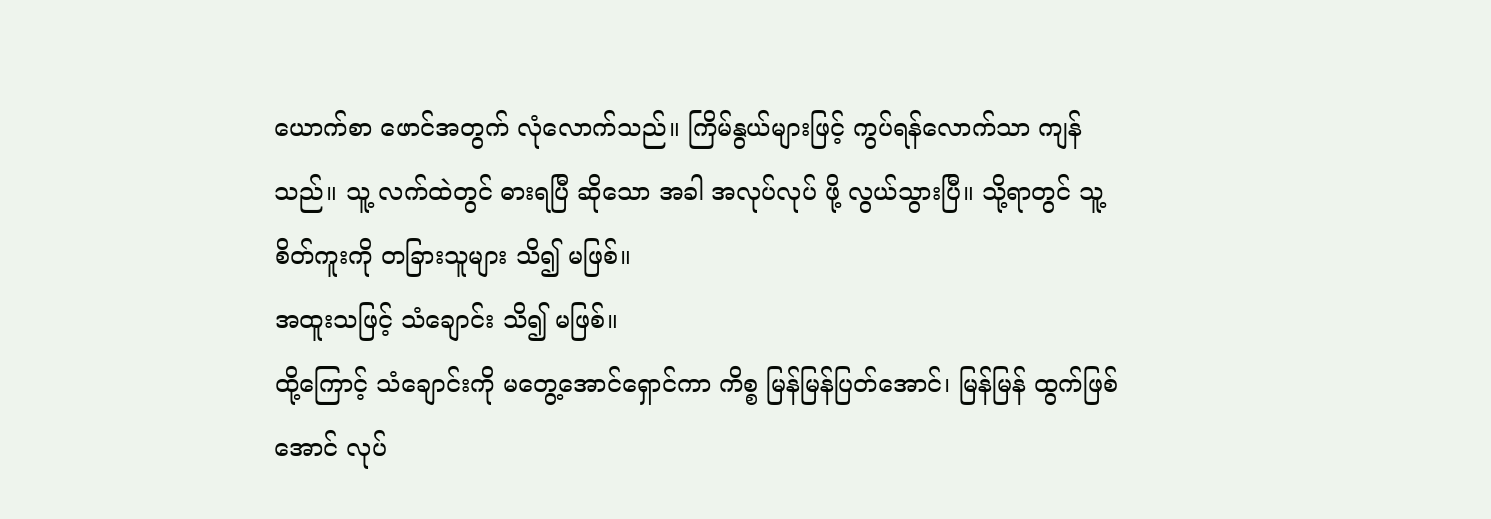ယောက်စာ ဖောင်အတွက် လုံလောက်သည်။ ကြိမ်နွယ်များဖြင့် ကွပ်ရန်လောက်သာ ကျန်သည်။ သူ့ လက်ထဲတွင် ဓားရပြီ ဆိုသော အခါ အလုပ်လုပ် ဖို့ လွယ်သွားပြီ။ သို့ရာတွင် သူ့စိတ်ကူးကို တခြားသူများ သိ၍ မဖြစ်။
အထူးသဖြင့် သံချောင်း သိ၍ မဖြစ်။
ထို့ကြောင့် သံချောင်းကို မတွေ့အောင်ရှောင်ကာ ကိစ္စ မြန်မြန်ပြတ်အောင်၊ မြန်မြန် ထွက်ဖြစ်အောင် လုပ်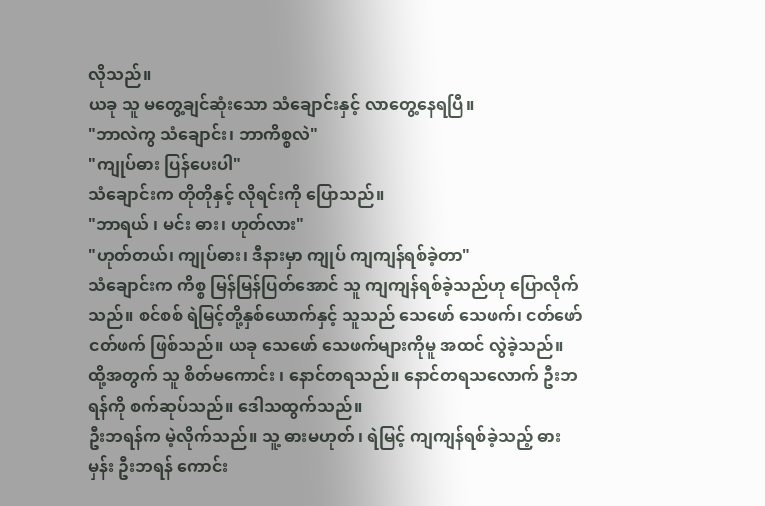လိုသည်။
ယခု သူ မတွေ့ချင်ဆုံးသော သံချောင်းနှင့် လာတွေ့နေရပြီ။
"ဘာလဲကွ သံချောင်း၊ ဘာကိစ္စလဲ"
"ကျုပ်ဓား ပြန်ပေးပါ"
သံချောင်းက တိုတိုနှင့် လိုရင်းကို ပြောသည်။
"ဘာရယ် ၊ မင်း ဓား၊ ဟုတ်လား"
"ဟုတ်တယ်၊ ကျုပ်ဓား၊ ဒီနားမှာ ကျုပ် ကျကျန်ရစ်ခဲ့တာ"
သံချောင်းက ကိစ္စ မြန်မြန်ပြတ်အောင် သူ ကျကျန်ရစ်ခဲ့သည်ဟု ပြောလိုက်သည်။ စင်စစ် ရဲမြင့်တို့နှစ်ယောက်နှင့် သူသည် သေဖော် သေဖက်၊ ငတ်ဖော် ငတ်ဖက် ဖြစ်သည်။ ယခု သေဖော် သေဖက်များကိုမူ အထင် လွဲခဲ့သည်။
ထို့အတွက် သူ စိတ်မကောင်း ၊ နောင်တရသည်။ နောင်တရသလောက် ဦးဘရန်ကို စက်ဆုပ်သည်။ ဒေါသထွက်သည်။
ဦးဘရန်က မဲ့လိုက်သည်။ သူ့ ဓားမဟုတ် ၊ ရဲမြင့် ကျကျန်ရစ်ခဲ့သည့် ဓားမှန်း ဦးဘရန် ကောင်း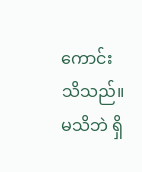ကောင်း သိသည်။ မသိဘဲ ရှိ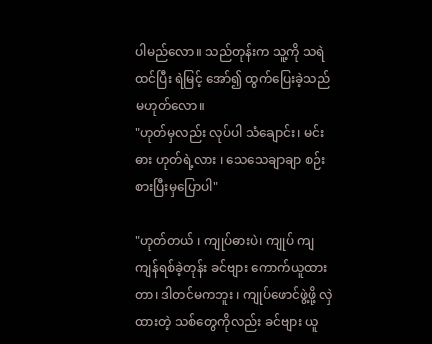ပါမည်လော။ သည်တုန်းက သူ့ကို သရဲထင်ပြီး ရဲမြင့် အော်၍ ထွက်ပြေးခဲ့သည် မဟုတ်လော။
"ဟုတ်မှလည်း လုပ်ပါ သံချောင်း၊ မင်း ဓား ဟုတ်ရဲ့လား ၊ သေသေချာချာ စဉ်းစားပြီးမှပြောပါ"

"ဟုတ်တယ် ၊ ကျုပ်ဓားပဲ၊ ကျုပ် ကျကျန်ရစ်ခဲ့တုန်း ခင်ဗျား ကောက်ယူထားတာ၊ ဒါတင်မကဘူး ၊ ကျုပ်ဖောင်ဖွဲ့ဖို့ လှဲထားတဲ့ သစ်တွေကိုလည်း ခင်ဗျား ယူ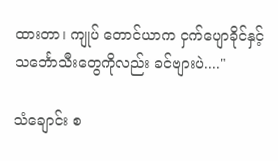ထားတာ၊ ကျုပ် တောင်ယာက ငှက်ပျောခိုင်နှင့် သင်္ဘောသီးတွေကိုလည်း ခင်ဗျားပဲ...."

သံချောင်း စ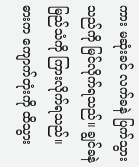ကား မဆုံးခင် လက်ခနဲ ပြက်သွားသည်ကို မြင်လိုက်ရသည်။ ချွင်ခနဲ မြည်သံကို ကြားလိုက်ရသည်။ ဓားက ကျောက်တုံးကို ထိသွား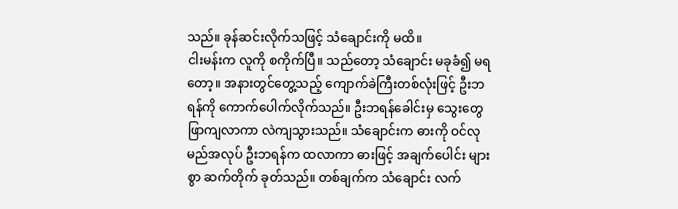သည်။ ခုန်ဆင်းလိုက်သဖြင့် သံချောင်းကို မထိ။
ငါးမန်းက လူကို စကိုက်ပြီ။ သည်တော့ သံချောင်း မခုခံ၍ မရတော့။ အနားတွင်တွေ့သည့် ကျောက်ခဲကြီးတစ်လုံးဖြင့် ဦးဘရန်ကို ကောက်ပေါက်လိုက်သည်။ ဦးဘရန်ခေါင်းမှ သွေးတွေ ဖြာကျလာကာ လဲကျသွားသည်။ သံချောင်းက ဓားကို ဝင်လုမည်အလုပ် ဦးဘရန်က ထလာကာ ဓားဖြင့် အချက်ပေါင်း များစွာ ဆက်တိုက် ခုတ်သည်။ တစ်ချက်က သံချောင်း လက်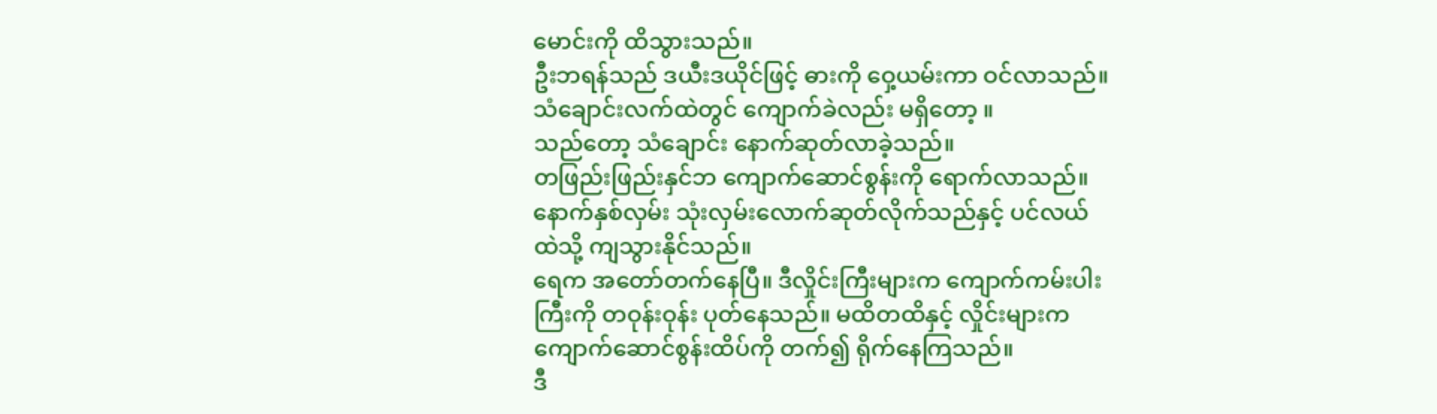မောင်းကို ထိသွားသည်။
ဦးဘရန်သည် ဒယီးဒယိုင်ဖြင့် ဓားကို ဝှေ့ယမ်းကာ ဝင်လာသည်။
သံချောင်းလက်ထဲတွင် ကျောက်ခဲလည်း မရှိတော့ ။
သည်တော့ သံချောင်း နောက်ဆုတ်လာခဲ့သည်။
တဖြည်းဖြည်းနှင်ဘ ကျောက်ဆောင်စွန်းကို ရောက်လာသည်။
နောက်နှစ်လှမ်း သုံးလှမ်းလောက်ဆုတ်လိုက်သည်နှင့် ပင်လယ်ထဲသို့ ကျသွားနိုင်သည်။
ရေက အတော်တက်နေပြီ။ ဒီလှိုင်းကြီးများက ကျောက်ကမ်းပါးကြီးကို တဝုန်းဝုန်း ပုတ်နေသည်။ မထိတထိနှင့် လှိုင်းများက ကျောက်ဆောင်စွန်းထိပ်ကို တက်၍ ရိုက်နေကြသည်။
ဒီ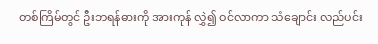တစ်ကြိမ်တွင် ဦးဘရန်ဓားကို အားကုန် လွှဲ၍ ဝင်လာကာ သံချောင်း လည်ပင်း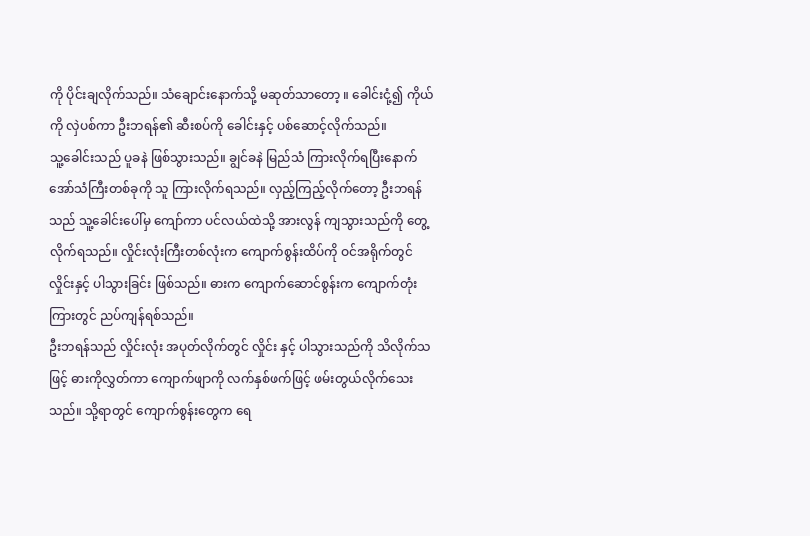ကို ပိုင်းချလိုက်သည်။ သံချောင်းနောက်သို့ မဆုတ်သာတော့ ။ ခေါင်းငုံ့၍ ကိုယ်ကို လှဲပစ်ကာ ဦးဘရန်၏ ဆီးစပ်ကို ခေါင်းနှင့် ပစ်ဆောင့်လိုက်သည်။
သူ့ခေါင်းသည် ပူခနဲ ဖြစ်သွားသည်။ ချွင်ခနဲ မြည်သံ ကြားလိုက်ရပြီးနောက် အော်သံကြီးတစ်ခုကို သူ ကြားလိုက်ရသည်။ လှည့်ကြည့်လိုက်တော့ ဦးဘရန်သည် သူ့ခေါင်းပေါ်မှ ကျော်ကာ ပင်လယ်ထဲသို့ အားလွန် ကျသွားသည်ကို တွေ့လိုက်ရသည်။ လှိုင်းလုံးကြီးတစ်လုံးက ကျောက်စွန်းထိပ်ကို ဝင်အရိုက်တွင် လှိုင်းနှင့် ပါသွားခြင်း ဖြစ်သည်။ ဓားက ကျောက်ဆောင်စွန်းက ကျောက်တုံးကြားတွင် ညပ်ကျန်ရစ်သည်။
ဦးဘရန်သည် လှိုင်းလုံး အပုတ်လိုက်တွင် လှိုင်း နှင့် ပါသွားသည်ကို သိလိုက်သဖြင့် ဓားကိုလွှတ်ကာ ကျောက်ဖျာကို လက်နှစ်ဖက်ဖြင့် ဖမ်းတွယ်လိုက်သေးသည်။ သို့ရာတွင် ကျောက်စွန်းတွေက ရေ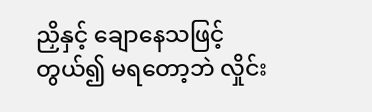ညှိနှင့် ချောနေသဖြင့် တွယ်၍ မရတော့ဘဲ လှိုင်း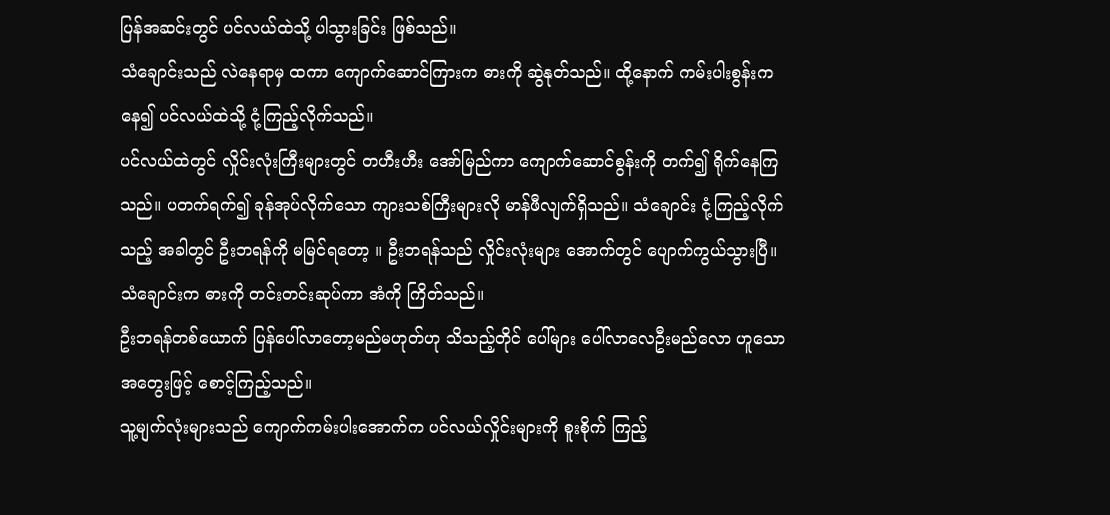ပြန်အဆင်းတွင် ပင်လယ်ထဲသို့ ပါသွားခြင်း ဖြစ်သည်။
သံချောင်းသည် လဲနေရာမှ ထကာ ကျောက်ဆောင်ကြားက ဓားကို ဆွဲနုတ်သည်။ ထို့နောက် ကမ်းပါးစွန်းကနေ၍ ပင်လယ်ထဲသို့ ငုံ့ကြည့်လိုက်သည်။
ပင်လယ်ထဲတွင် လှိုင်းလုံးကြီးများတွင် တဟီးဟီး အော်မြည်ကာ ကျောက်ဆောင်စွန်းကို တက်၍ ရိုက်နေကြသည်။ ပတက်ရက်၍ ခုန်အုပ်လိုက်သော ကျားသစ်ကြီးများလို မာန်ဖီလျက်ရှိသည်။ သံချောင်း ငုံ့ကြည့်လိုက်သည့် အခါတွင် ဦးဘရန်ကို မမြင်ရတော့ ။ ဦးဘရန်သည် လှိုင်းလုံးများ အောက်တွင် ပျောက်ကွယ်သွားပြီ။
သံချောင်းက ဓားကို တင်းတင်းဆုပ်ကာ အံကို ကြိတ်သည်။
ဦးဘရန်တစ်ယောက် ပြန်ပေါ်လာတော့မည်မဟုတ်ဟု သိသည့်တိုင် ပေါ်များ ပေါ်လာလေဦးမည်လော ဟူသော အတွေးဖြင့် စောင့်ကြည့်သည်။
သူ့မျက်လုံးများသည် ကျောက်ကမ်းပါးအောက်က ပင်လယ်လှိုင်းများကို စူးစိုက် ကြည့်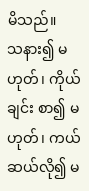မိသည်။
သနား၍ မဟုတ်၊ ကိုယ်ချင်း စာ၍ မဟုတ်၊ ကယ်ဆယ်လို၍ မ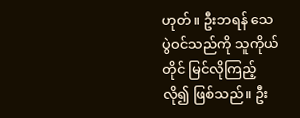ဟုတ်။ ဦးဘရန် သေပွဲဝင်သည်ကို သူကိုယ်တိုင် မြင်လိုကြည့်လို၍ ဖြစ်သည်။ ဦး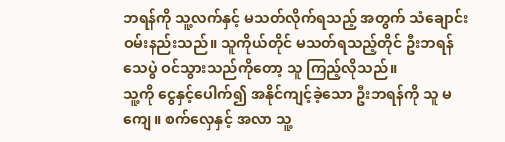ဘရန်ကို သူ့လက်နှင့် မသတ်လိုက်ရသည့် အတွက် သံချောင်း ဝမ်းနည်းသည်။ သူကိုယ်တိုင် မသတ်ရသည့်တိုင် ဦးဘရန်သေပွဲ ဝင်သွားသည်ကိုတော့ သူ ကြည့်လိုသည်။
သူ့ကို ငွေနှင့်ပေါက်၍ အနိုင်ကျင့်ခဲ့သော ဦးဘရန်ကို သူ မကျေ။ စက်လှေနှင့် အလာ သူ့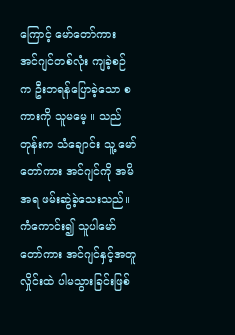ကြောင့် မော်တော်ကား အင်ဂျင်တစ်လုံး ကျခဲ့စဉ်က ဦးဘရန်ပြောခဲ့သော စကားကို သူမမေ့ ။ သည်တုန်းက သံချောင်း သူ့ မော်တော်ကား အင်ဂျင်ကို အမိအရ ဖမ်းဆွဲခဲ့သေးသည်။ ကံကောင်း၍ သူပါမော်တော်ကား အင်ဂျင်နှင့်အတူ လှိုင်းထဲ ပါမသွားခြင်းဖြစ်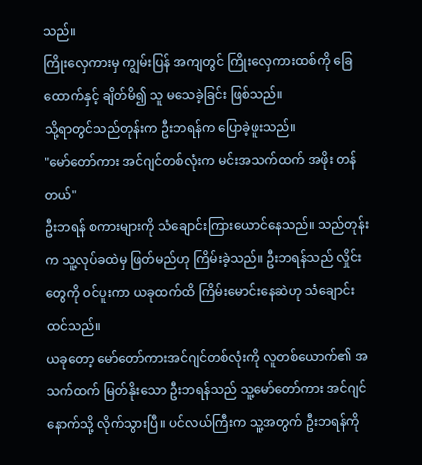သည်။
ကြိုးလှေကားမှ ကျွမ်းပြန် အကျတွင် ကြိုးလှေကားထစ်ကို ခြေထောက်နှင့် ချိတ်မိ၍ သူ မသေခဲ့ခြင်း ဖြစ်သည်။
သို့ရာတွင်သည်တုန်းက ဦးဘရန်က ပြောခဲ့ဖူးသည်။
"မော်တော်ကား အင်ဂျင်တစ်လုံးက မင်းအသက်ထက် အဖိုး တန်တယ်"
ဦးဘရန် စကားများကို သံချောင်းကြားယောင်နေသည်။ သည်တုန်းက သူ့လုပ်ခထဲမှ ဖြတ်မည်ဟု ကြိမ်းခဲ့သည်။ ဦးဘရန်သည် လှိုင်းတွေကို ဝင်ပူးကာ ယခုထက်ထိ ကြိမ်းမောင်းနေဆဲဟု သံချောင်းထင်သည်။
ယခုတော့ မော်တော်ကားအင်ဂျင်တစ်လုံးကို လူတစ်ယောက်၏ အသက်ထက် မြတ်နိုးသော ဦးဘရန်သည် သူ့မော်တော်ကား အင်ဂျင် နောက်သို့ လိုက်သွားပြီ။ ပင်လယ်ကြီးက သူ့အတွက် ဦးဘရန်ကို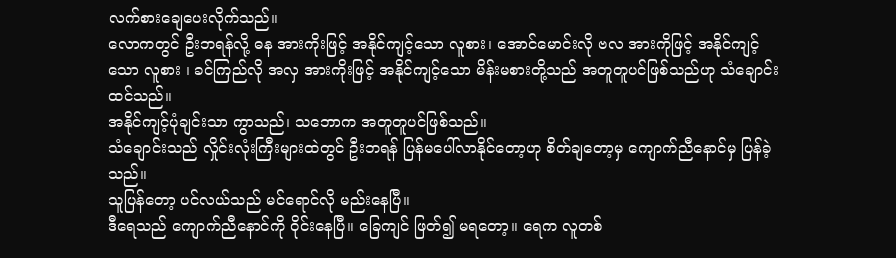လက်စားချေပေးလိုက်သည်။
လောကတွင် ဦးဘရန်လို့ ဓန အားကိုးဖြင့် အနိုင်ကျင့်သော လူစား၊ အောင်မောင်းလို ဗလ အားကိုဖြင့် အနိုင်ကျင့်သော လူစား ၊ ခင်ကြည်လို အလှ အားကိုးဖြင့် အနိုင်ကျင့်သော မိန်းမစားတို့သည် အတူတူပင်ဖြစ်သည်ဟု သံချောင်းထင်သည်။
အနိုင်ကျင့်ပုံချင်းသာ ကွာသည်၊ သဘောက အတူတူပင်ဖြစ်သည်။
သံချောင်းသည် လှိုင်းလုံးကြီးများထဲတွင် ဦးဘရန် ပြန်မပေါ်လာနိုင်တော့ဟု စိတ်ချတော့မှ ကျောက်ညီနောင်မှ ပြန်ခဲ့သည်။
သူပြန်တော့ ပင်လယ်သည် မင်ရောင်လို မည်းနေပြီ။
ဒီရေသည် ကျောက်ညီနောင်ကို ဝိုင်းနေပြီ။ ခြေကျင် ဖြတ်၍ မရတော့။ ရေက လူတစ်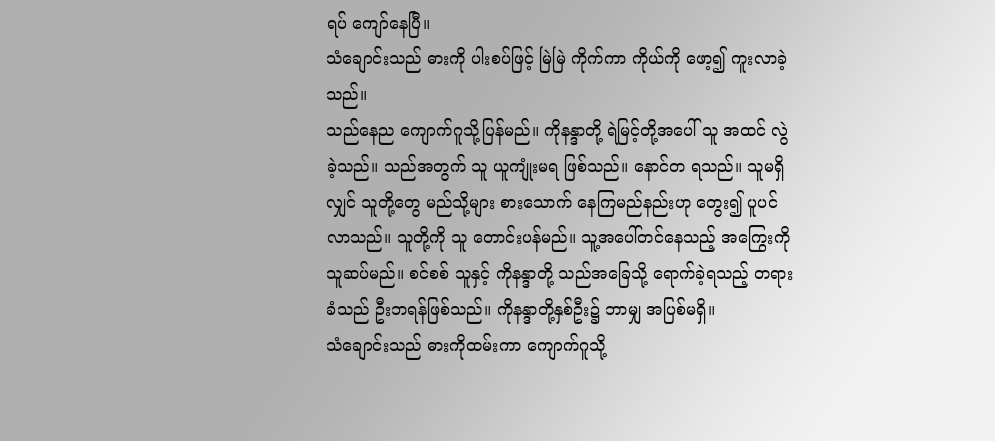ရပ် ကျော်နေပြီ။
သံချောင်းသည် ဓားကို ပါးစပ်ဖြင့် မြဲမြဲ ကိုက်ကာ ကိုယ်ကို ဖော့၍ ကူးလာခဲ့သည်။
သည်နေည ကျောက်ဂူသို့ပြန်မည်။ ကိုနန္ဒာတို့ ရဲမြင့်တို့အပေါ် သူ အထင် လွဲခဲ့သည်။ သည်အတွက် သူ ယူကျုံးမရ ဖြစ်သည်။ နောင်တ ရသည်။ သူမရှိလျှင် သူတို့တွေ မည်သို့များ စားသောက် နေကြမည်နည်းဟု တွေး၍ ပူပင်လာသည်။ သူတို့ကို သူ တောင်းပန်မည်။ သူ့အပေါ်တင်နေသည့် အကြွေးကို သူဆပ်မည်။ စင်စစ် သူနှင့် ကိုနန္ဒာတို့ သည်အခြေသို့ ရောက်ခဲ့ရသည့် တရားခံသည် ဦးဘရန်ဖြစ်သည်။ ကိုနန္ဒာတို့နှစ်ဦး၌ ဘာမျှ အပြစ်မရှိ။
သံချောင်းသည် ဓားကိုထမ်းကာ ကျောက်ဂူသို့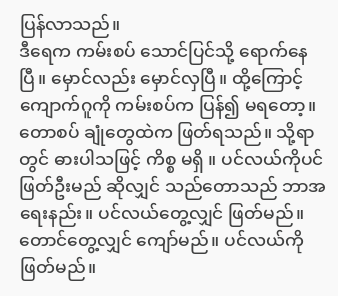ပြန်လာသည်။
ဒီရေက ကမ်းစပ် သောင်ပြင်သို့ ရောက်နေပြီ။ မှောင်လည်း မှောင်လှပြီ။ ထို့ကြောင့် ကျောက်ဂူကို ကမ်းစပ်က ပြန်၍ မရတော့။ တောစပ် ချုံတွေထဲက ဖြတ်ရသည်။ သို့ရာတွင် ဓားပါသဖြင့် ကိစ္စ မရှိ ။ ပင်လယ်ကိုပင် ဖြတ်ဦးမည် ဆိုလျှင် သည်တောသည် ဘာအရေးနည်း။ ပင်လယ်တွေ့လျှင် ဖြတ်မည်။ တောင်တွေ့လျှင် ကျော်မည်။ ပင်လယ်ကို ဖြတ်မည်။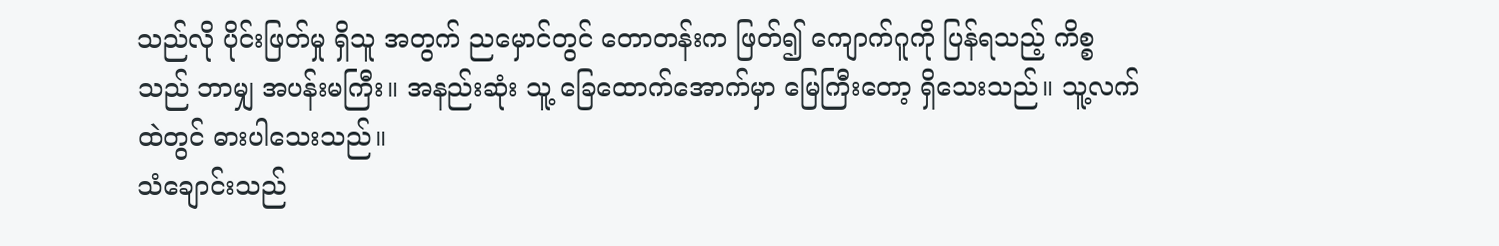သည်လို ပိုင်းဖြတ်မှု ရှိသူ အတွက် ညမှောင်တွင် တောတန်းက ဖြတ်၍ ကျောက်ဂူကို ပြန်ရသည့် ကိစ္စသည် ဘာမျှ အပန်းမကြီး။ အနည်းဆုံး သူ့ ခြေထောက်အောက်မှာ မြေကြီးတော့ ရှိသေးသည်။ သူ့လက်ထဲတွင် ဓားပါသေးသည်။
သံချောင်းသည်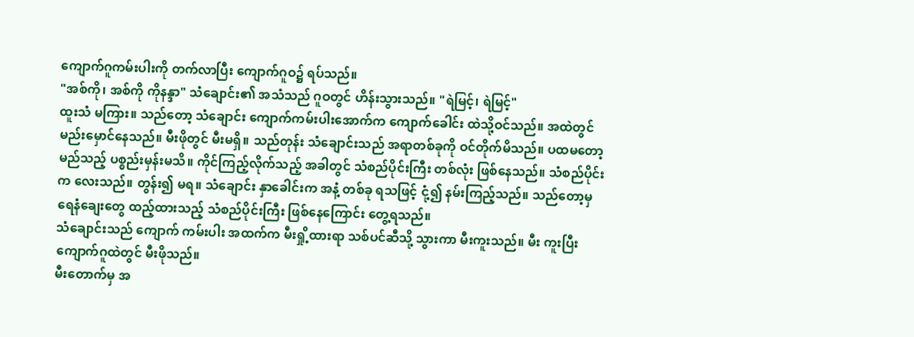ကျောက်ဂူကမ်းပါးကို တက်လာပြီး ကျောက်ဂူဝ၌ ရပ်သည်။
"အစ်ကို၊ အစ်ကို ကိုနန္ဒာ" သံချောင်း၏ အသံသည် ဂူဝတွင် ဟိန်းသွားသည်။ "ရဲမြင့်၊ ရဲမြင့်"
ထူးသံ မကြား။ သည်တော့ သံချောင်း ကျောက်ကမ်းပါးအောက်က ကျောက်ခေါင်း ထဲသို့ဝင်သည်။ အထဲတွင် မည်းမှောင်နေသည်။ မီးဖိုတွင် မီးမရှိ။ သည်တုန်း သံချောင်းသည် အရာတစ်ခုကို ဝင်တိုက်မိသည်။ ပထမတော့ မည်သည့် ပစ္စည်းမှန်းမသိ။ ကိုင်ကြည့်လိုက်သည့် အခါတွင် သံစည်ပိုင်းကြီး တစ်လုံး ဖြစ်နေသည်။ သံစည်ပိုင်းက လေးသည်။ တွန်း၍ မရ။ သံချောင်း နှာခေါင်းက အနံ့ တစ်ခု ရသဖြင့် ငုံ့၍ နမ်းကြည့်သည်။ သည်တော့မှ ရေနံချေးတွေ ထည့်ထားသည့် သံစည်ပိုင်းကြီး ဖြစ်နေကြောင်း တွေ့ရသည်။
သံချောင်းသည် ကျောက် ကမ်းပါး အထက်က မီးရှို့ထားရာ သစ်ပင်ဆီသို့ သွားကာ မီးကူးသည်။ မီး ကူးပြီး ကျောက်ဂူထဲတွင် မီးဖိုသည်။
မီးတောက်မှ အ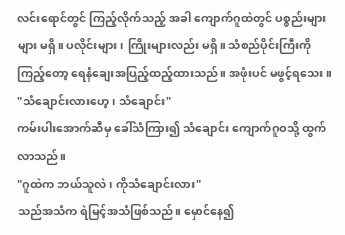လင်းရောင်တွင် ကြည့်လိုက်သည့် အခါ ကျောက်ဂူထဲတွင် ပစ္စည်းများများ မရှိ။ ပလိုင်းများ ၊ ကြိုးများလည်း မရှိ။ သံစည်ပိုင်းကြီးကို ကြည့်တော့ ရေနံချေးအပြည့်ထည့်ထားသည်။ အဖုံးပင် မဖွင့်ရသေး။
"သံချောင်းလားဟေ့၊ သံချောင်း"
ကမ်းပါးအောက်ဆီမှ ခေါ်သံကြား၍ သံချောင်း ကျောက်ဂူဝသို့ ထွက်လာသည်။
"ဂူထဲက ဘယ်သူလဲ၊ ကိုသံချောင်းလား"
သည်အသံက ရဲမြင့်အသံဖြစ်သည်။ မှောင်နေ၍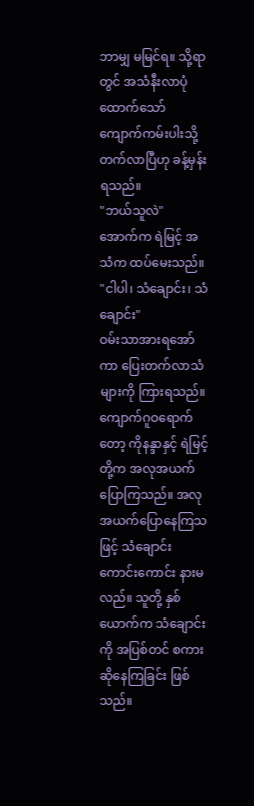ဘာမျှ မမြင်ရ။ သို့ရာတွင် အသံနီးလာပုံထောက်သော် ကျောက်ကမ်းပါးသို့ တက်လာပြီဟု ခန့်မှန်းရသည်။
"ဘယ်သူလဲ"
အောက်က ရဲမြင့် အသံက ထပ်မေးသည်။
"ငါပါ၊ သံချောင်း၊ သံချောင်း"
ဝမ်းသာအားရအော်ကာ ပြေးတက်လာသံများကို ကြားရသည်။
ကျောက်ဂူဝရောက်တော့ ကိုနန္ဒာနှင့် ရဲမြင့်တို့က အလုအယက် ပြောကြသည်။ အလုအယက်ပြောနေကြသဖြင့် သံချောင်း ကောင်းကောင်း နားမလည်။ သူတို့ နှစ်ယောက်က သံချောင်းကို အပြစ်တင် စကား ဆိုနေကြခြင်း ဖြစ်သည်။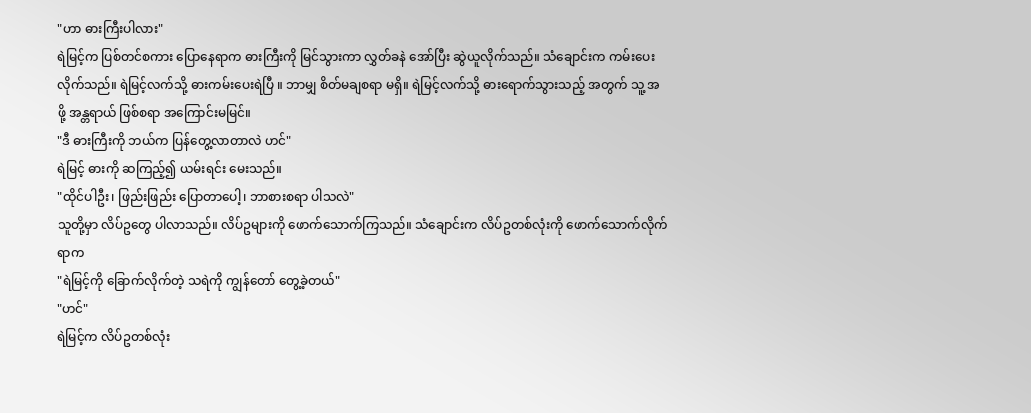"ဟာ ဓားကြီးပါလား"
ရဲမြင့်က ပြစ်တင်စကား ပြောနေရာက ဓားကြီးကို မြင်သွားကာ လွှတ်ခနဲ အော်ပြီး ဆွဲယူလိုက်သည်။ သံချောင်းက ကမ်းပေးလိုက်သည်။ ရဲမြင့်လက်သို့ ဓားကမ်းပေးရဲပြီ ။ ဘာမျှ စိတ်မချစရာ မရှိ။ ရဲမြင့်လက်သို့ ဓားရောက်သွားသည့် အတွက် သူ့ အဖို့ အန္တရာယ် ဖြစ်စရာ အကြောင်းမမြင်။
"ဒီ ဓားကြီးကို ဘယ်က ပြန်တွေ့လာတာလဲ ဟင်"
ရဲမြင့် ဓားကို ဆကြည့်၍ ယမ်းရင်း မေးသည်။
"ထိုင်ပါဦး၊ ဖြည်းဖြည်း ပြောတာပေါ့၊ ဘာစားစရာ ပါသလဲ"
သူတို့မှာ လိပ်ဥတွေ ပါလာသည်။ လိပ်ဥများကို ဖောက်သောက်ကြသည်။ သံချောင်းက လိပ်ဥတစ်လုံးကို ဖောက်သောက်လိုက်ရာက
"ရဲမြင့်ကို ခြောက်လိုက်တဲ့ သရဲကို ကျွန်တော် တွေ့ခဲ့တယ်"
"ဟင်"
ရဲမြင့်က လိပ်ဥတစ်လုံး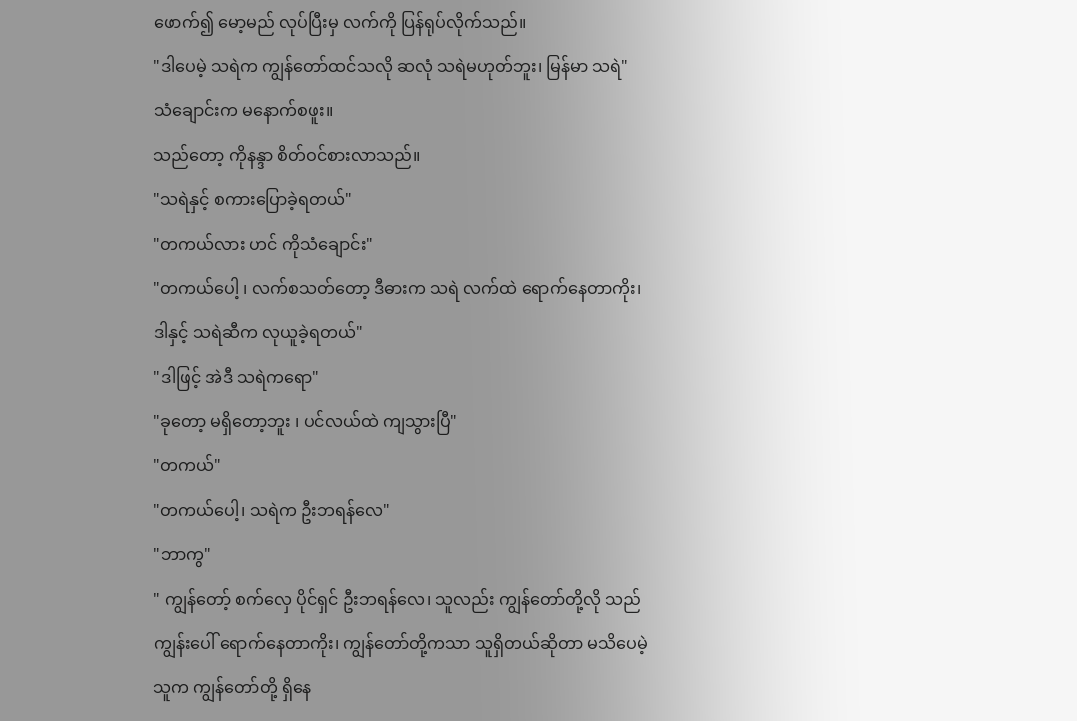ဖောက်၍ မော့မည် လုပ်ပြီးမှ လက်ကို ပြန်ရုပ်လိုက်သည်။
"ဒါပေမဲ့ သရဲက ကျွန်တော်ထင်သလို ဆလုံ သရဲမဟုတ်ဘူး၊ မြန်မာ သရဲ"
သံချောင်းက မနောက်စဖူး။
သည်တော့ ကိုနန္ဒာ စိတ်ဝင်စားလာသည်။
"သရဲနှင့် စကားပြောခဲ့ရတယ်"
"တကယ်လား ဟင် ကိုသံချောင်း"
"တကယ်ပေါ့ ၊ လက်စသတ်တော့ ဒီဓားက သရဲ လက်ထဲ ရောက်နေတာကိုး၊ ဒါနှင့် သရဲဆီက လုယူခဲ့ရတယ်"
"ဒါဖြင့် အဲဒီ သရဲကရော"
"ခုတော့ မရှိတော့ဘူး ၊ ပင်လယ်ထဲ ကျသွားပြီ"
"တကယ်"
"တကယ်ပေါ့၊ သရဲက ဦးဘရန်လေ"
"ဘာကွ"
" ကျွန်တော့် စက်လှေ ပိုင်ရှင် ဦးဘရန်လေ၊ သူလည်း ကျွန်တော်တို့လို သည်ကျွန်းပေါ် ရောက်နေတာကိုး၊ ကျွန်တော်တို့ကသာ သူရှိတယ်ဆိုတာ မသိပေမဲ့ သူက ကျွန်တော်တို့ ရှိနေ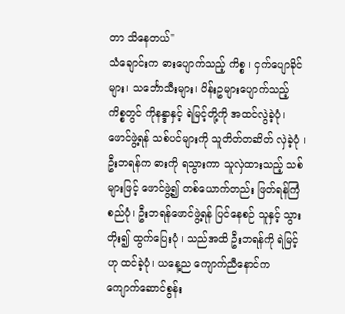တာ သိနေတယ်"
သံချောင်းက ဓားပျောက်သည့် ကိစ္စ ၊ ငှက်ပျောခိုင်များ၊ သင်္ဘောသီးများ၊ ပိန်းဥများပျောက်သည့် ကိစ္စတွင် ကိုနန္ဒာနှင့် ရဲမြင့်တို့ကို အထင်လွဲခဲ့ပုံ၊ ဖောင်ဖွဲ့ရန် သစ်ပင်များကို သူတိတ်တဆိတ် လှဲခဲ့ပုံ ၊ ဦးဘရန်က ဓားကို ရသွားကာ သူလှဲထားသည့် သစ်များဖြင့် ဖောင်ဖွဲ့၍ တစ်ယောက်တည်း ဖြတ်ရန်ကြံစည်ပုံ၊ ဦးဘရန်ဖောင်ဖွဲ့ရန် ပြင်နေစဉ် သူနှင့် သွားတိုး၍ ထွက်ပြေးပုံ ၊ သည်အထိ ဦးဘရန်ကို ရဲမြင့်ဟု ထင်ခဲ့ပုံ၊ ယနေ့ည ကျောက်ညီနောင်က ကျောက်ဆောင်စွန်း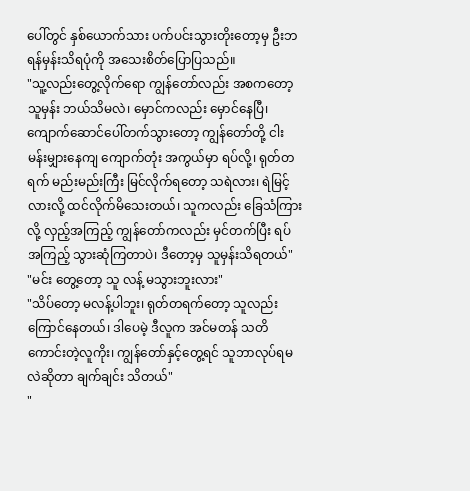ပေါ်တွင် နှစ်ယောက်သား ပက်ပင်းသွားတိုးတော့မှ ဦးဘရန်မှန်းသိရပုံကို အသေးစိတ်ပြောပြသည်။
"သူ့လည်းတွေ့လိုက်ရော ကျွန်တော်လည်း အစကတော့ သူမှန်း ဘယ်သိမလဲ၊ မှောင်ကလည်း မှောင်နေပြီ၊ ကျောက်ဆောင်ပေါ်တက်သွားတော့ ကျွန်တော်တို့ ငါးမန်းမျှားနေကျ ကျောက်တုံး အကွယ်မှာ ရပ်လို့၊ ရုတ်တရက် မည်းမည်းကြီး မြင်လိုက်ရတော့ သရဲလား၊ ရဲမြင့်လားလို့ ထင်လိုက်မိသေးတယ်၊ သူကလည်း ခြေသံကြားလို့ လှည့်အကြည့် ကျွန်တော်ကလည်း မှင်တက်ပြီး ရပ်အကြည့် သွားဆုံကြတာပဲ၊ ဒီတော့မှ သူမှန်းသိရတယ်"
"မင်း တွေ့တော့ သူ လန့် မသွားဘူးလား"
"သိပ်တော့ မလန့်ပါဘူး၊ ရုတ်တရက်တော့ သူလည်း ကြောင်နေတယ်၊ ဒါပေမဲ့ ဒီလူက အင်မတန် သတိကောင်းတဲ့လူကိုး၊ ကျွန်တော်နှင့်တွေ့ရင် သူဘာလုပ်ရမလဲဆိုတာ ချက်ချင်း သိတယ်"
"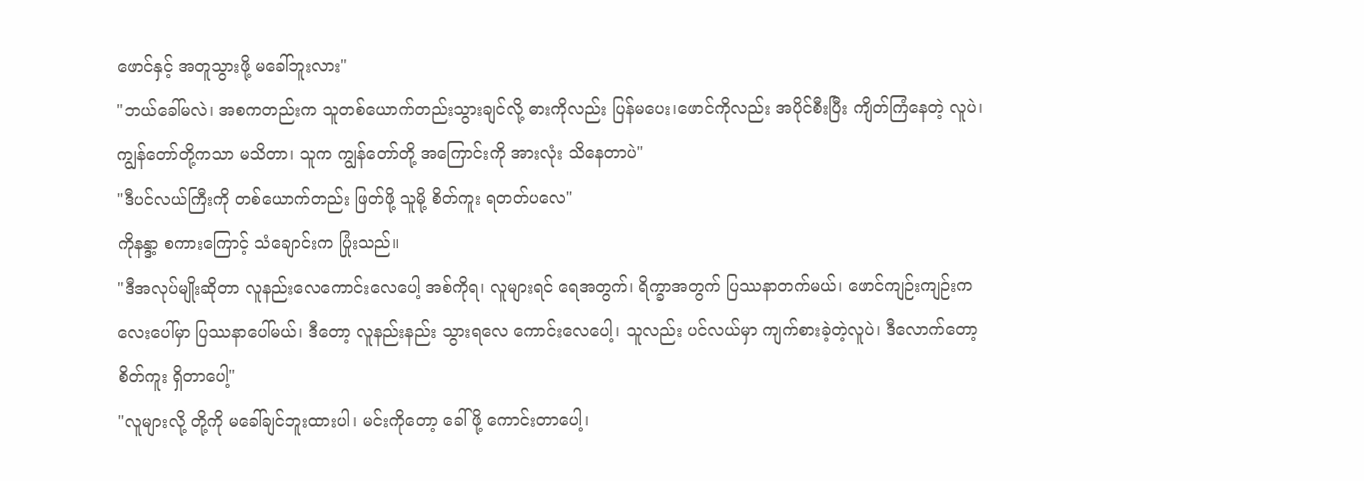ဖောင်နှင့် အတူသွားဖို့ မခေါ်ဘူးလား"
"ဘယ်ခေါ်မလဲ၊ အစကတည်းက သူတစ်ယောက်တည်းသွားချင်လို့ ဓားကိုလည်း ပြန်မပေး၊ဖောင်ကိုလည်း အပိုင်စီးပြီး ကျိတ်ကြံနေတဲ့ လူပဲ၊ ကျွန်တော်တို့ကသာ မသိတာ၊ သူက ကျွန်တော်တို့ အကြောင်းကို အားလုံး သိနေတာပဲ"
"ဒီပင်လယ်ကြီးကို တစ်ယောက်တည်း ဖြတ်ဖို့ သူမို့ စိတ်ကူး ရတတ်ပလေ"
ကိုနန္ဒာ့ စကားကြောင့် သံချောင်းက ပြုံးသည်။
"ဒီအလုပ်မျိုးဆိုတာ လူနည်းလေကောင်းလေပေါ့ အစ်ကိုရ၊ လူများရင် ရေအတွက်၊ ရိက္ခာအတွက် ပြဿနာတက်မယ်၊ ဖောင်ကျဉ်းကျဉ်းကလေးပေါ်မှာ ပြဿနာပေါ်မယ်၊ ဒီတော့ လူနည်းနည်း သွားရလေ ကောင်းလေပေါ့၊ သူလည်း ပင်လယ်မှာ ကျက်စားခဲ့တဲ့လူပဲ၊ ဒီလောက်တော့ စိတ်ကူး ရှိတာပေါ့"
"လူများလို့ တို့ကို မခေါ်ချင်ဘူးထားပါ၊ မင်းကိုတော့ ခေါ်ဖို့ ကောင်းတာပေါ့၊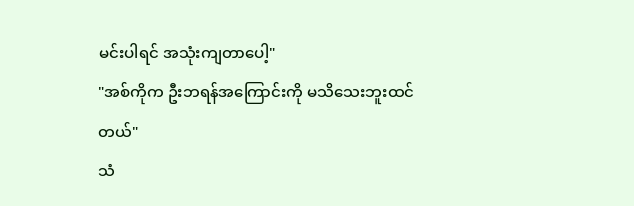မင်းပါရင် အသုံးကျတာပေါ့"
"အစ်ကိုက ဦးဘရန်အကြောင်းကို မသိသေးဘူးထင်တယ်"
သံ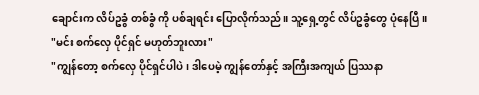ချောင်းက လိပ်ဥခွံ တစ်ခွံ ကို ပစ်ချရင်း ပြောလိုက်သည်။ သူ့ရှေ့တွင် လိပ်ဥခွံတွေ ပုံနေပြီ။
"မင်း စက်လှေ ပိုင်ရှင် မဟုတ်ဘူးလား"
"ကျွန်တော့ စက်လှေ ပိုင်ရှင်ပါပဲ၊ ဒါပေမဲ့ ကျွန်တော်နှင့် အကြီးအကျယ် ပြဿနာ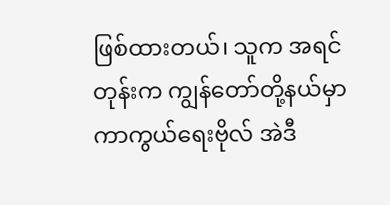ဖြစ်ထားတယ်၊ သူက အရင်တုန်းက ကျွန်တော်တို့နယ်မှာ ကာကွယ်ရေးဗိုလ် အဲဒီ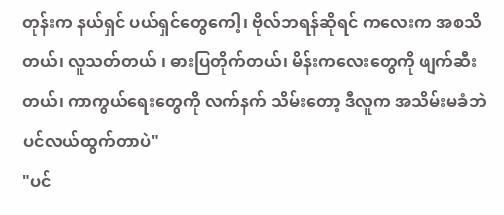တုန်းက နယ်ရှင် ပယ်ရှင်တွေကေါ့၊ ဗိုလ်ဘရန်ဆိုရင် ကလေးက အစသိတယ်၊ လူသတ်တယ် ၊ ဓားပြတိုက်တယ်၊ မိန်းကလေးတွေကို ဖျက်ဆီးတယ်၊ ကာကွယ်ရေးတွေကို လက်နက် သိမ်းတော့ ဒီလူက အသိမ်းမခံဘဲ ပင်လယ်ထွက်တာပဲ"
"ပင်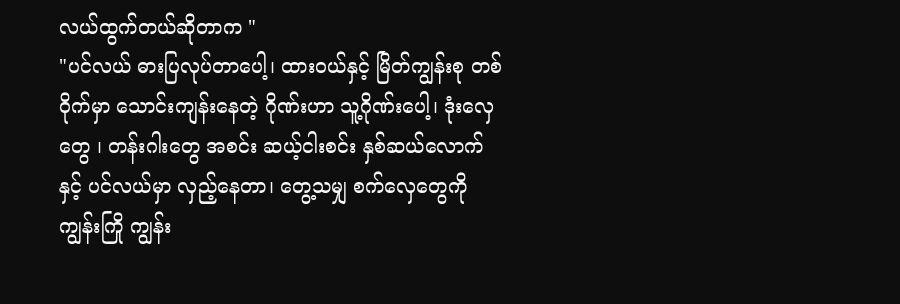လယ်ထွက်တယ်ဆိုတာက "
"ပင်လယ် ဓားပြလုပ်တာပေါ့၊ ထားဝယ်နှင့် မြိတ်ကျွန်းစု တစ်ဝိုက်မှာ သောင်းကျန်းနေတဲ့ ဂိုဏ်းဟာ သူ့ဂိုဏ်းပေါ့၊ ဒုံးလှေတွေ ၊ တန်းဂါးတွေ အစင်း ဆယ့်ငါးစင်း နှစ်ဆယ်လောက်နှင့် ပင်လယ်မှာ လှည့်နေတာ၊ တွေ့သမျှ စက်လှေတွေကို ကျွန်းကြို ကျွန်း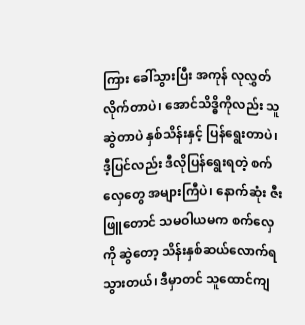ကြား ခေါ်သွားပြီး အကုန် လုလွှတ်လိုက်တာပဲ၊ အောင်သိဒ္ဓိကိုလည်း သူဆွဲတာပဲ နှစ်သိန်းနှင့် ပြန်ရွေးတာပဲ၊ ဒီ့ပြင်လည်း ဒီလိုပြန်ရွေးရတဲ့ စက်လှေတွေ အများကြီပဲ၊ နောက်ဆုံး ဇီးဖြူတောင် သမဝါယမက စက်လှေကို ဆွဲတော့ သိန်းနှစ်ဆယ်လောက်ရသွားတယ်၊ ဒီမှာတင် သူထောင်ကျ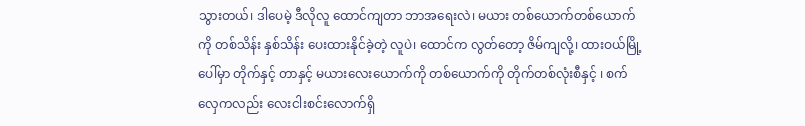သွားတယ်၊ ဒါပေမဲ့ ဒီလိုလူ ထောင်ကျတာ ဘာအရေးလဲ၊ မယား တစ်ယောက်တစ်ယောက်ကို တစ်သိန်း နှစ်သိန်း ပေးထားနိုင်ခဲ့တဲ့ လူပဲ၊ ထောင်က လွတ်တော့ ဇိမ်ကျလို့၊ ထားဝယ်မြို့ပေါ်မှာ တိုက်နှင့် တာနှင့် မယားလေးယောက်ကို တစ်ယောက်ကို တိုက်တစ်လုံးစီနှင့် ၊ စက်လှေကလည်း လေးငါးစင်းလောက်ရှိ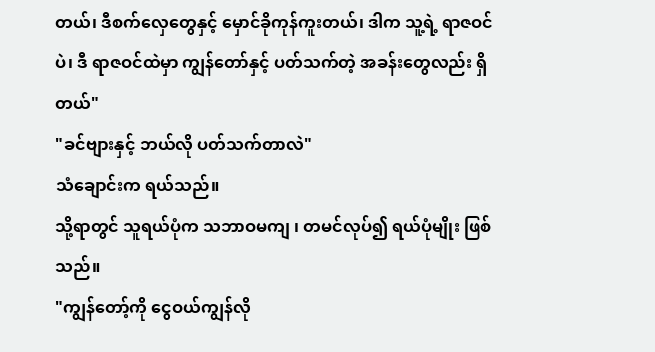တယ်၊ ဒီစက်လှေတွေနှင့် မှောင်ခိုကုန်ကူးတယ်၊ ဒါက သူ့ရဲ့ ရာဇဝင်ပဲ၊ ဒီ ရာဇဝင်ထဲမှာ ကျွန်တော်နှင့် ပတ်သက်တဲ့ အခန်းတွေလည်း ရှိတယ်"
"ခင်ဗျားနှင့် ဘယ်လို ပတ်သက်တာလဲ"
သံချောင်းက ရယ်သည်။
သို့ရာတွင် သူရယ်ပုံက သဘာဝမကျ ၊ တမင်လုပ်၍ ရယ်ပုံမျိုး ဖြစ်သည်။
"ကျွန်တော့်ကို ငွေဝယ်ကျွန်လို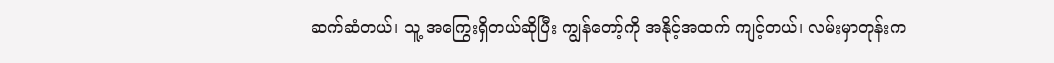ဆက်ဆံတယ်၊ သူ့ အကြွေးရှိတယ်ဆိုပြီး ကျွန်တော့်ကို အနိုင့်အထက် ကျင့်တယ်၊ လမ်းမှာတုန်းက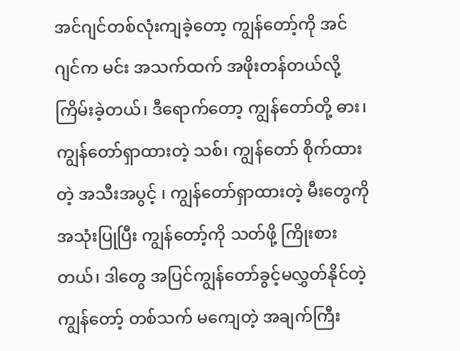အင်ဂျင်တစ်လုံးကျခဲ့တော့ ကျွန်တော့်ကို အင်ဂျင်က မင်း အသက်ထက် အဖိုးတန်တယ်လို့ ကြိမ်းခဲ့တယ်၊ ဒီရောက်တော့ ကျွန်တော်တို့ ဓား၊ ကျွန်တော်ရှာထားတဲ့ သစ်၊ ကျွန်တော် စိုက်ထားတဲ့ အသီးအပွင့် ၊ ကျွန်တော်ရှာထားတဲ့ မီးတွေကို အသုံးပြုပြီး ကျွန်တော့်ကို သတ်ဖို့ ကြိုးစားတယ်၊ ဒါတွေ အပြင်ကျွန်တော်ခွင့်မလွှတ်နိုင်တဲ့ ကျွန်တော့် တစ်သက် မကျေတဲ့ အချက်ကြီး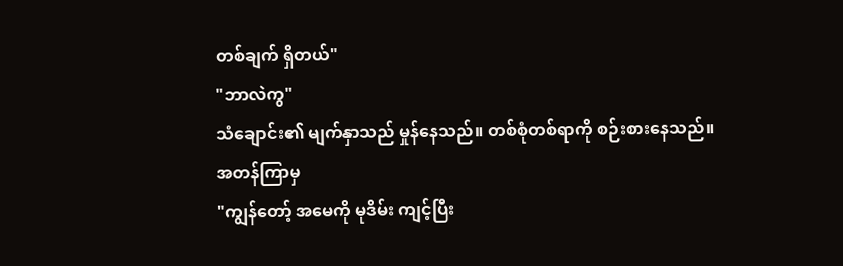တစ်ချက် ရှိတယ်"
"ဘာလဲကွ"
သံချောင်း၏ မျက်နှာသည် မှုန်နေသည်။ တစ်စုံတစ်ရာကို စဉ်းစားနေသည်။
အတန်ကြာမှ
"ကျွန်တော့် အမေကို မုဒိမ်း ကျင့်ပြီး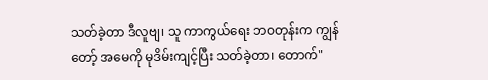သတ်ခဲ့တာ ဒီလူဗျ၊ သူ ကာကွယ်ရေး ဘဝတုန်းက ကျွန်တော့် အမေကို မုဒိမ်းကျင့်ပြီး သတ်ခဲ့တာ၊ တောက်"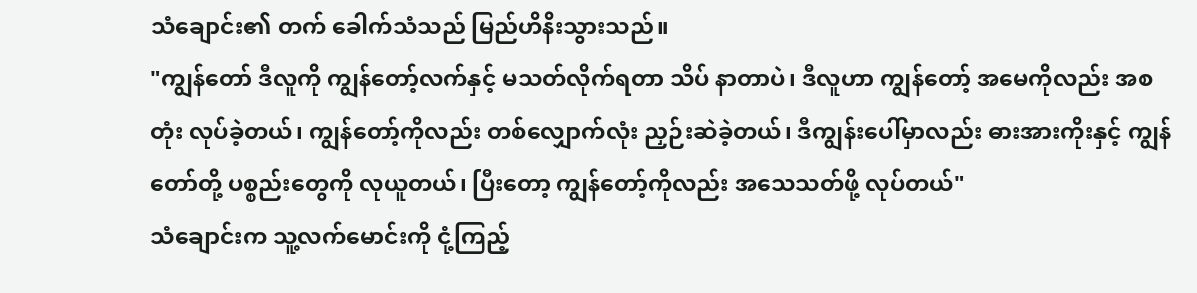သံချောင်း၏ တက် ခေါက်သံသည် မြည်ဟိနိးသွားသည်။
"ကျွန်တော် ဒီလူကို ကျွန်တော့်လက်နှင့် မသတ်လိုက်ရတာ သိပ် နာတာပဲ၊ ဒီလူဟာ ကျွန်တော့် အမေကိုလည်း အစတုံး လုပ်ခဲ့တယ်၊ ကျွန်တော့်ကိုလည်း တစ်လျှောက်လုံး ညှဉ်းဆဲခဲ့တယ်၊ ဒီကျွန်းပေါ်မှာလည်း ဓားအားကိုးနှင့် ကျွန်တော်တို့ ပစ္စည်းတွေကို လုယူတယ်၊ ပြီးတော့ ကျွန်တော့်ကိုလည်း အသေသတ်ဖို့ လုပ်တယ်"
သံချောင်းက သူ့လက်မောင်းကို ငုံ့ကြည့်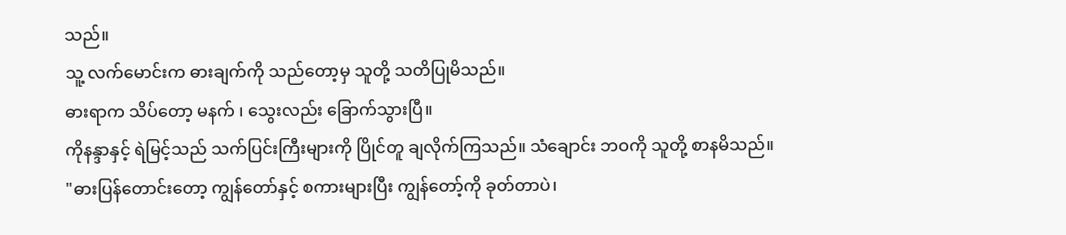သည်။
သူ့ လက်မောင်းက ဓားချက်ကို သည်တော့မှ သူတို့ သတိပြုမိသည်။
ဓားရာက သိပ်တော့ မနက် ၊ သွေးလည်း ခြောက်သွားပြီ။
ကိုနန္ဒာနှင့် ရဲမြင့်သည် သက်ပြင်းကြီးများကို ပြိုင်တူ ချလိုက်ကြသည်။ သံချောင်း ဘဝကို သူတို့ စာနမိသည်။
"ဓားပြန်တောင်းတော့ ကျွန်တော်နှင့် စကားများပြီး ကျွန်တော့်ကို ခုတ်တာပဲ၊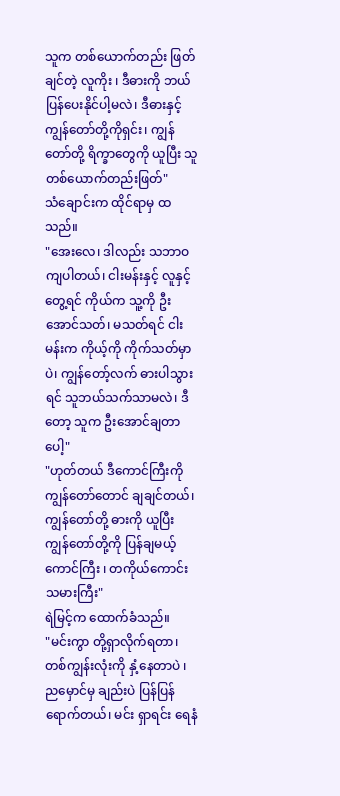သူက တစ်ယောက်တည်း ဖြတ်ချင်တဲ့ လူကိုး ၊ ဒီဓားကို ဘယ်ပြန်ပေးနိုင်ပါ့မလဲ၊ ဒီဓားနှင့် ကျွန်တော်တို့ကိုရှင်း၊ ကျွန်တော်တို့ ရိက္ခာတွေကို ယူပြီး သူတစ်ယောက်တည်းဖြတ်"
သံချောင်းက ထိုင်ရာမှ ထသည်။
"အေးလေ၊ ဒါလည်း သဘာဝကျပါတယ်၊ ငါးမန်းနှင့် လူနှင့်တွေ့ရင် ကိုယ်က သူ့ကို ဦးအောင်သတ်၊ မသတ်ရင် ငါးမန်းက ကိုယ့်ကို ကိုက်သတ်မှာပဲ၊ ကျွန်တော့်လက် ဓားပါသွားရင် သူဘယ်သက်သာမလဲ၊ ဒီတော့ သူက ဦးအောင်ချတာပေါ့"
"ဟုတ်တယ် ဒီကောင်ကြီးကို ကျွန်တော်တောင် ချချင်တယ်၊ ကျွန်တော်တို့ ဓားကို ယူပြီး ကျွန်တော်တို့ကို ပြန်ချမယ့် ကောင်ကြီး ၊ တကိုယ်ကောင်း သမားကြီး"
ရဲမြင့်က ထောက်ခံသည်။
"မင်းကွာ တို့ရှာလိုက်ရတာ၊ တစ်ကျွန်းလုံးကို နှံ့နေတာပဲ ၊ ညမှောင်မှ ချည်းပဲ ပြန်ပြန်ရောက်တယ်၊ မင်း ရှာရင်း ရေနံ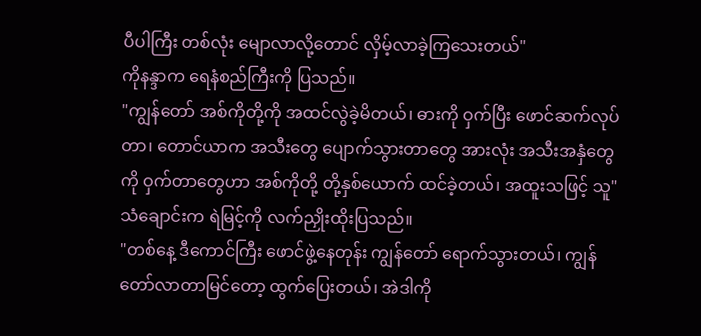ပီပါကြီး တစ်လုံး မျောလာလို့တောင် လှိမ့်လာခဲ့ကြသေးတယ်"
ကိုနန္ဒာက ရေနံစည်ကြီးကို ပြသည်။
"ကျွန်တော် အစ်ကိုတို့ကို အထင်လွဲခဲ့မိတယ်၊ ဓားကို ဝှက်ပြီး ဖောင်ဆက်လုပ်တာ၊ တောင်ယာက အသီးတွေ ပျောက်သွားတာတွေ အားလုံး အသီးအနှံတွေကို ဝှက်တာတွေဟာ အစ်ကိုတို့ တို့နှစ်ယောက် ထင်ခဲ့တယ်၊ အထူးသဖြင့် သူ"
သံချောင်းက ရဲမြင့်ကို လက်ညှိုးထိုးပြသည်။
"တစ်နေ့ ဒီကောင်ကြီး ဖောင်ဖွဲ့နေတုန်း ကျွန်တော် ရောက်သွားတယ်၊ ကျွန်တော်လာတာမြင်တော့ ထွက်ပြေးတယ်၊ အဲဒါကို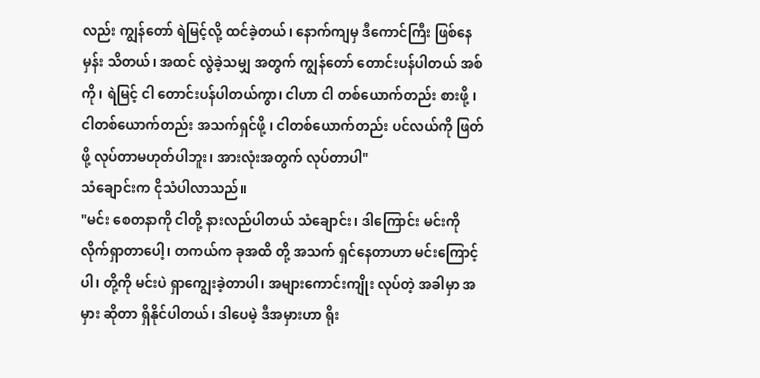လည်း ကျွန်တော် ရဲမြင့်လို့ ထင်ခဲ့တယ်၊ နောက်ကျမှ ဒီကောင်ကြီး ဖြစ်နေမှန်း သိတယ်၊ အထင် လွဲခဲ့သမျှ အတွက် ကျွန်တော် တောင်းပန်ပါတယ် အစ်ကို၊ ရဲမြင့် ငါ တောင်းပန်ပါတယ်ကွာ၊ ငါဟာ ငါ တစ်ယောက်တည်း စားဖို့ ၊ ငါတစ်ယောက်တည်း အသက်ရှင်ဖို့ ၊ ငါတစ်ယောက်တည်း ပင်လယ်ကို ဖြတ်ဖို့ လုပ်တာမဟုတ်ပါဘူး၊ အားလုံးအတွက် လုပ်တာပါ"
သံချောင်းက ငိုသံပါလာသည်။
"မင်း စေတနာကို ငါတို့ နားလည်ပါတယ် သံချောင်း၊ ဒါကြောင်း မင်းကို လိုက်ရှာတာပေါ့၊ တကယ်က ခုအထိ တို့ အသက် ရှင်နေတာဟာ မင်းကြောင့်ပါ၊ တို့ကို မင်းပဲ ရှာကျွေးခဲ့တာပါ၊ အများကောင်းကျိုး လုပ်တဲ့ အခါမှာ အမှား ဆိုတာ ရှိနိုင်ပါတယ်၊ ဒါပေမဲ့ ဒီအမှားဟာ ရိုး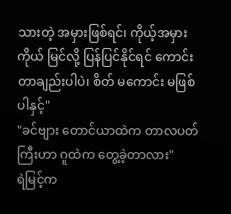သားတဲ့ အမှားဖြစ်ရင်၊ ကိုယ့်အမှား ကိုယ် မြင်လို့ ပြန်ပြင်နိုင်ရင် ကောင်းတာချည်းပါပဲ၊ စိတ် မကောင်း မဖြစ်ပါနှင့်"
"ခင်ဗျား တောင်ယာထဲက တာလပတ်ကြီးဟာ ဂူထဲက တွေ့ခဲ့တာလား"
ရဲမြင့်က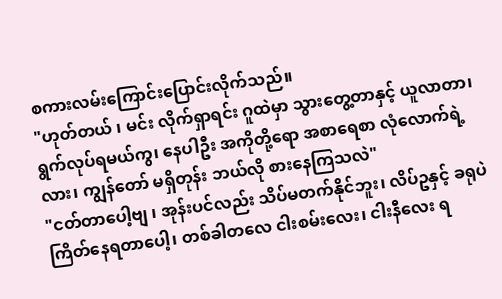စကားလမ်းကြောင်းပြောင်းလိုက်သည်။
"ဟုတ်တယ် ၊ မင်း လိုက်ရှာရင်း ဂူထဲမှာ သွားတွေ့တာနှင့် ယူလာတာ၊ ရွက်လုပ်ရမယ်ကွ၊ နေပါဦး အကိုတို့ရော အစာရေစာ လုံလောက်ရဲ့လား၊ ကျွန်တော် မရှိတုန်း ဘယ်လို စားနေကြသလဲ"
"ငတ်တာပေါ့ဗျ ၊ အုန်းပင်လည်း သိပ်မတက်နိုင်ဘူး၊ လိပ်ဥနှင့် ခရုပဲ ကြိတ်နေရတာပေါ့၊ တစ်ခါတလေ ငါးစမ်းလေး၊ ငါးနီလေး ရ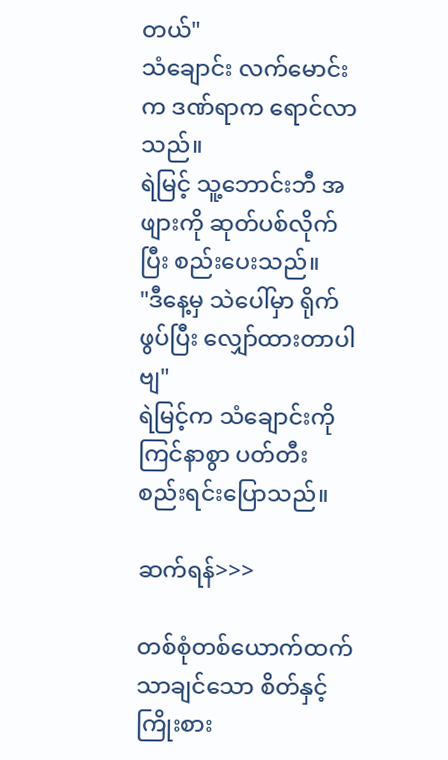တယ်"
သံချောင်း လက်မောင်းက ဒဏ်ရာက ရောင်လာသည်။
ရဲမြင့် သူ့ဘောင်းဘီ အဖျားကို ဆုတ်ပစ်လိုက်ပြီး စည်းပေးသည်။
"ဒီနေ့မှ သဲပေါ်မှာ ရိုက်ဖွပ်ပြီး လျှော်ထားတာပါဗျ"
ရဲမြင့်က သံချောင်းကို ကြင်နာစွာ ပတ်တီး စည်းရင်းပြောသည်။

ဆက်ရန်>>>

တစ်စုံတစ်ယောက်ထက် သာချင်သော စိတ်နှင့် ကြိုးစား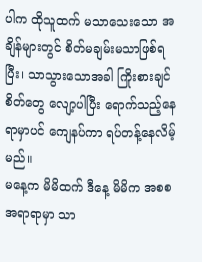ပါက ထိုသူထက် မသာသေးသော အချိန်များတွင် စိတ်မချမ်းမသာဖြစ်ရပြီး၊ သာသွားသောအခါ ကြိုးစားချင်စိတ်တွေ လျော့ပါပြီး ရောက်သည့်နေရာမှာပင် ကျေနပ်ကာ ရပ်တန့်နေလိမ့်မည်။
မနေ့က မိမိထက် ဒီနေ့ မိမိက အစစ အရာရာမှာ သာ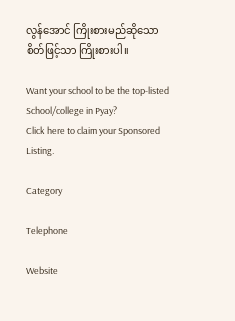လွန်အောင် ကြိုးစားမည်ဆိုသော စိတ်ဖြင့်သာ ကြိုးစားပါ။

Want your school to be the top-listed School/college in Pyay?
Click here to claim your Sponsored Listing.

Category

Telephone

Website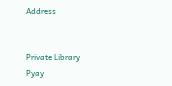Address


Private Library
Pyay